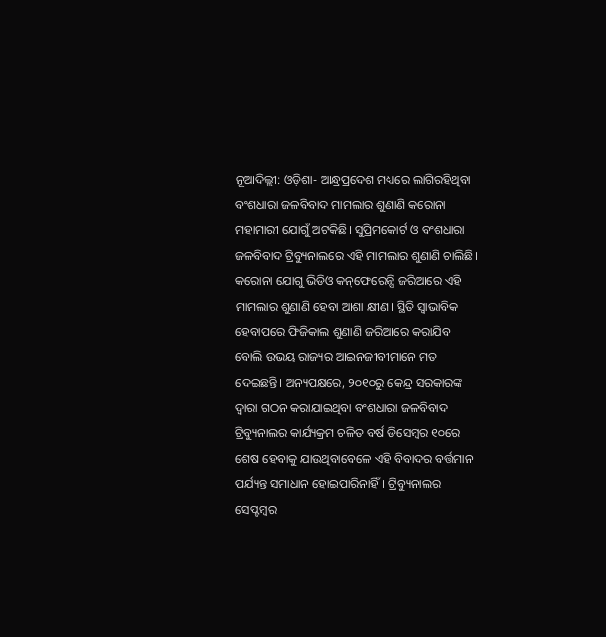ନୂଆଦିଲ୍ଲୀ: ଓଡ଼ିଶା- ଆନ୍ଧ୍ରପ୍ରଦେଶ ମଧ୍ୟରେ ଲାଗିରହିଥିବା ବଂଶଧାରା ଜଳବିବାଦ ମାମଲାର ଶୁଣାଣି କରୋନା ମହାମାରୀ ଯୋଗୁଁ ଅଟକିଛି। ସୁପ୍ରିମକୋର୍ଟ ଓ ବଂଶଧାରା ଜଳବିବାଦ ଟ୍ରିବ୍ୟୁନାଲରେ ଏହି ମାମଲାର ଶୁଣାଣି ଚାଲିଛି। କରୋନା ‌ଯୋଗୁ ଭିଡିଓ କନ୍‌ଫେରେନ୍ସି ଜରିଆରେ ଏହି ମାମଲାର ଶୁଣାଣି ହେବା ଆଶା କ୍ଷୀଣ। ସ୍ଥିତି ସ୍ବାଭାବିକ ହେବାପରେ ଫିଜିକାଲ ଶୁଣାଣି ଜରିଆରେ କରାଯିବ ବୋଲି ଉଭୟ ରାଜ୍ୟର ଆଇନଜୀବୀମାନେ ମତ ଦେଇଛନ୍ତି। ଅନ୍ୟପକ୍ଷରେ, ୨୦୧୦ରୁ କେନ୍ଦ୍ର ସରକାରଙ୍କ ଦ୍ବାରା ଗଠନ କରାଯାଇଥିବା ବଂଶଧାରା ଜଳବିବାଦ ଟ୍ରିବ୍ୟୁନାଲର କାର୍ଯ୍ୟକ୍ରମ ଚଳିତ ବର୍ଷ ଡିସେମ୍ବର ୧୦ରେ ଶେଷ ହେବାକୁ ଯାଉଥିବାବେଳେ ଏହି ବିବାଦର ବର୍ତ୍ତମାନ ପର୍ଯ୍ୟନ୍ତ ସମାଧାନ ହୋଇପାରିନାହିଁ। ଟ୍ରିବ୍ୟୁନାଲର ସେପ୍ଟମ୍ବର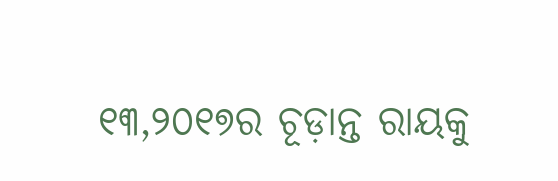୧୩,୨୦୧୭ର ଚୂଡ଼ାନ୍ତ ରାୟକୁ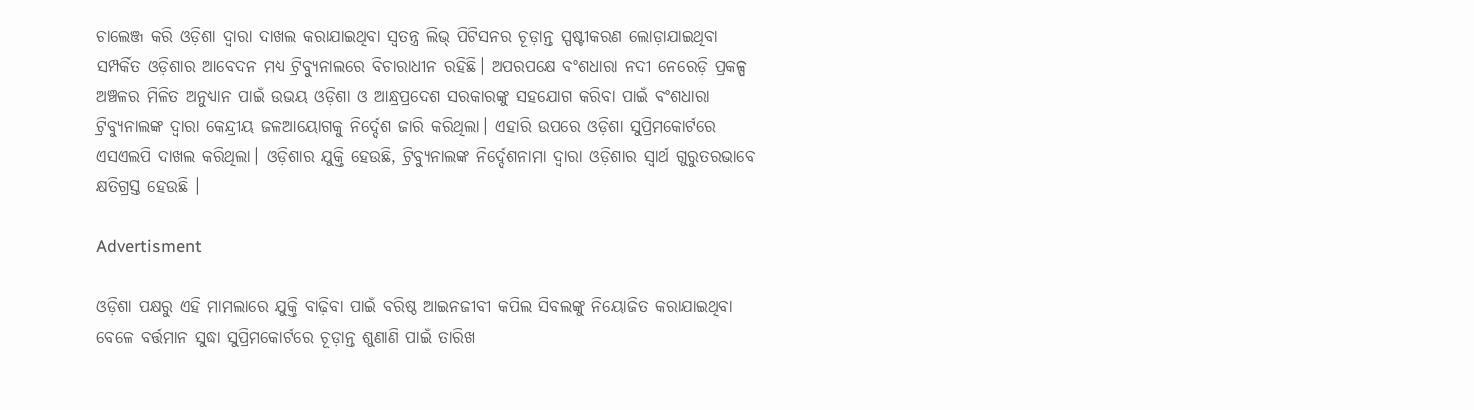ଚାଲେଞ୍ଜ କରି ଓଡ଼ିଶା ଦ୍ବାରା ଦାଖଲ କରାଯାଇଥିବା ସ୍ବତନ୍ତ୍ର ଲିଭ୍ ପିଟିସନର ଚୂଡ଼ାନ୍ତ ସ୍ପଷ୍ଟୀକରଣ ଲୋଡ଼ାଯାଇଥିବା ସମ୍ପର୍କିତ ଓଡ଼ିଶାର ଆବେଦନ ମଧ୍ୟ ଟ୍ରିବ୍ୟୁନାଲରେ ବିଚାରାଧୀନ ରହିଛି। ଅପରପକ୍ଷେ ବଂଶଧାରା ନଦୀ ନେରେଡ଼ି ପ୍ରକଳ୍ପ ଅଞ୍ଚଳର ମିଳିତ ଅନୁଧ୍ୟାନ ପାଇଁ ଉଭୟ ଓଡ଼ିଶା ଓ ଆନ୍ଧ୍ରପ୍ରଦେଶ ସରକାରଙ୍କୁ ସହଯୋଗ କରିବା ପାଇଁ ବଂଶଧାରା ଟ୍ରିବ୍ୟୁନାଲଙ୍କ ଦ୍ବାରା କେନ୍ଦ୍ରୀୟ ଜଳଆୟୋଗକୁ ନିର୍ଦ୍ଦେଶ ଜାରି କରିଥିଲା। ଏହାରି ଉପରେ ଓଡ଼ିଶା ସୁପ୍ରିମକୋର୍ଟରେ ଏସଏଲପି ଦାଖଲ କରିଥିଲା। ଓଡ଼ିଶାର ଯୁକ୍ତି ହେଉଛି, ଟ୍ରିବ୍ୟୁନାଲଙ୍କ ନିର୍ଦ୍ଦେଶନାମା ଦ୍ବାରା ଓଡ଼ିଶାର ସ୍ବାର୍ଥ ଗୁରୁତରଭାବେ କ୍ଷତିଗ୍ରସ୍ତ ହେଉଛି ।

Advertisment

ଓଡ଼ିଶା ପକ୍ଷରୁ ଏହି ମାମଲାରେ ଯୁକ୍ତି ବାଢ଼ିବା ପାଇଁ ବରିଷ୍ଠ ଆଇନଜୀବୀ କପିଲ ସିବଲଙ୍କୁ ନିୟୋଜିତ କରାଯାଇଥିବା ବେଳେ ବର୍ତ୍ତମାନ ସୁଦ୍ଧା ସୁପ୍ରିମକୋର୍ଟରେ ଚୂଡ଼ାନ୍ତ ଶୁଣାଣି ପାଇଁ ତାରିଖ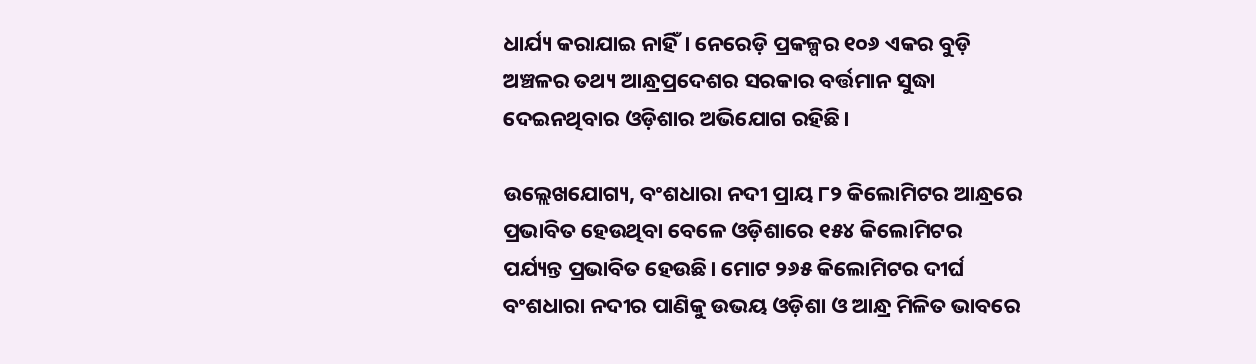ଧାର୍ଯ୍ୟ କରାଯାଇ ନାହିଁ। ନେରେଡ଼ି ପ୍ରକଳ୍ପର ୧୦୬ ଏକର ବୁଡ଼ି ଅଞ୍ଚଳର ତଥ୍ୟ ଆନ୍ଧ୍ରପ୍ରଦେଶର ସରକାର ବର୍ତ୍ତମାନ ସୁଦ୍ଧା ଦେଇନଥିବାର ଓଡ଼ିଶାର ଅଭିଯୋଗ ରହିଛି।

ଉଲ୍ଲେଖଯୋଗ୍ୟ, ବଂଶଧାରା ନଦୀ ପ୍ରାୟ ୮୨ କିଲୋମିଟର ଆନ୍ଧ୍ରରେ ପ୍ରଭାବିତ ହେଉଥିବା ବେଳେ ଓଡ଼ିଶାରେ ୧୫୪ କିଲୋମିଟର ପର୍ଯ୍ୟନ୍ତ ପ୍ରଭାବିତ ହେଉଛି। ମୋଟ ୨୬୫ କିଲୋମିଟର ଦୀର୍ଘ ବଂଶଧାରା ନଦୀର ପାଣିକୁ ଉଭୟ ଓଡ଼ିଶା ଓ ଆନ୍ଧ୍ର ମିଳିତ ଭାବରେ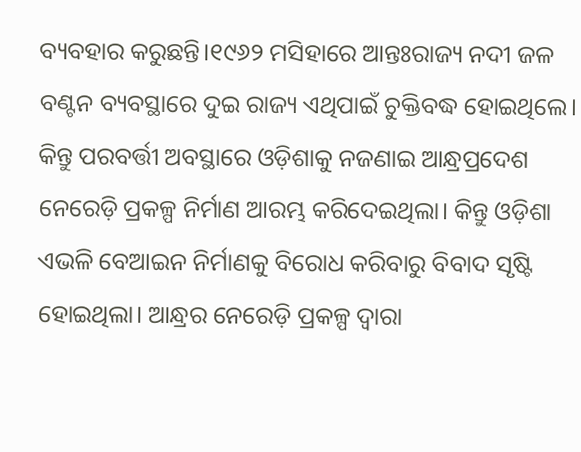ବ୍ୟବହାର କରୁଛନ୍ତି।୧୯୬୨ ମସିହାରେ ଆନ୍ତଃରାଜ୍ୟ ନଦୀ ଜଳ ବଣ୍ଟନ ବ୍ୟବସ୍ଥାରେ ଦୁଇ ରାଜ୍ୟ ଏଥିପାଇଁ ଚୁକ୍ତିବଦ୍ଧ ହୋଇଥିଲେ। କିନ୍ତୁ ପରବର୍ତ୍ତୀ ଅବସ୍ଥାରେ ଓଡ଼ିଶାକୁ ନଜଣାଇ ଆନ୍ଧ୍ରପ୍ରଦେଶ ନେରେଡ଼ି ପ୍ରକଳ୍ପ ନିର୍ମାଣ ଆରମ୍ଭ କରିଦେଇଥିଲା। କିନ୍ତୁ ଓଡ଼ିଶା ଏଭଳି ବେଆଇନ ନିର୍ମାଣକୁ ବିରୋଧ କରିବାରୁ ବିବାଦ ସୃଷ୍ଟି ହୋଇଥିଲା। ଆନ୍ଧ୍ରର ନେରେଡ଼ି ପ୍ରକଳ୍ପ ଦ୍ବାରା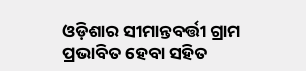ଓଡ଼ିଶାର ସୀମାନ୍ତବର୍ତ୍ତୀ ଗ୍ରାମ ପ୍ରଭାବିତ ହେବା ସହିତ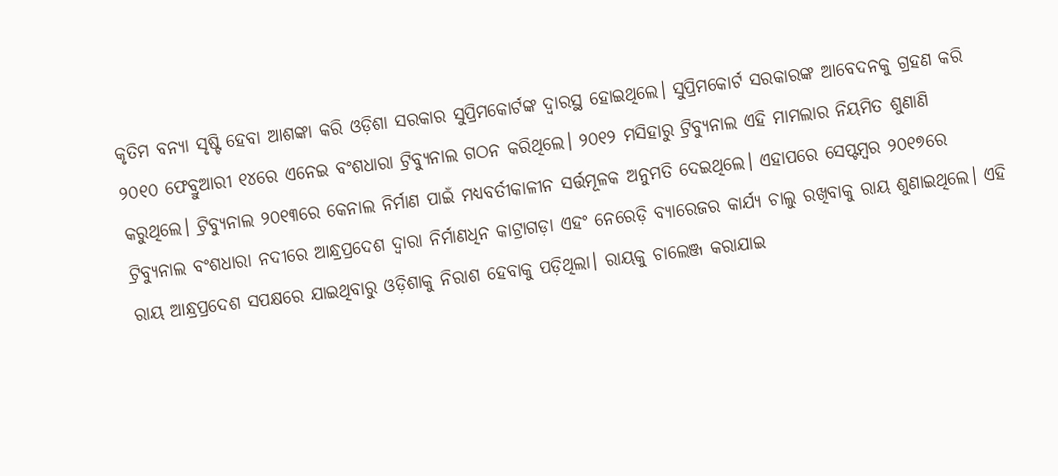କୃତିମ ବନ୍ୟା ସୃଷ୍ଟି ହେବା ଆଶଙ୍କା କରି ଓଡ଼ିଶା ସରକାର ସୁପ୍ରିମକୋର୍ଟଙ୍କ ଦ୍ବାରସ୍ଥ ହୋଇଥିଲେ। ସୁପ୍ରିମକୋର୍ଟ ସରକାରଙ୍କ ଆବେଦନକୁ ଗ୍ରହଣ କରି ୨୦୧୦ ଫେବ୍ରୁଆରୀ ୧୪ରେ ଏନେଇ ବଂଶଧାରା ଟ୍ରିବ୍ୟୁନାଲ ଗଠନ କରିଥିଲେ। ୨୦୧୨ ମସିହାରୁ ଟ୍ରିବ୍ୟୁନାଲ ଏହି ମାମଲାର ନିୟମିତ ଶୁଣାଣି କରୁଥିଲେ। ଟ୍ରିବ୍ୟୁନାଲ ୨୦୧୩ରେ କେନାଲ ନିର୍ମାଣ ପାଇଁ ମଧ୍ୟବର୍ତୀକାଳୀନ ସର୍ତ୍ତମୂଳକ ଅନୁମତି ଦେଇଥିଲେ। ଏହାପରେ ସେପ୍ଟମ୍ବର ୨୦୧୭ରେ ଟ୍ରିବ୍ୟୁନାଲ ବଂଶଧାରା ନଦୀରେ ଆନ୍ଧ୍ରପ୍ରଦେଶ ଦ୍ବାରା ନିର୍ମାଣଧିନ କାଟ୍ରାଗଡ଼ା ଏହଂ ନେରେଡ଼ି ବ୍ୟାରେଜର କାର୍ଯ୍ୟ ଚାଲୁ ରଖିବାକୁ ରାୟ ଶୁଣାଇଥିଲେ। ଏହି ରାୟ ଆନ୍ଧ୍ରପ୍ରଦେଶ ସପକ୍ଷରେ ଯାଇଥିବାରୁ ଓଡ଼ିଶାକୁ ନିରାଶ ହେବାକୁ ପଡ଼ିଥିଲା। ରାୟକୁ ଚାଲେଞ୍ଜ କରାଯାଇ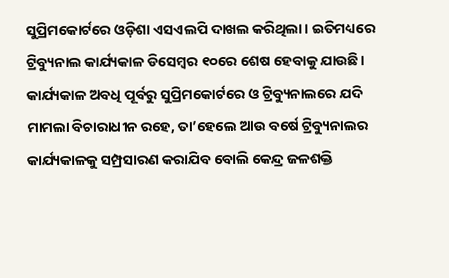ସୁପ୍ରିମକୋର୍ଟରେ ଓଡ଼ିଶା ଏସଏଲପି ଦାଖଲ କରିଥିଲା। ଇତିମଧ୍ୟରେ ଟ୍ରିବ୍ୟୁନାଲ କାର୍ଯ୍ୟକାଳ ଡିସେମ୍ବର ୧୦ରେ ଶେଷ ହେବାକୁ ଯାଉଛି। କାର୍ଯ୍ୟକାଳ ଅବଧି ପୂର୍ବରୁ ସୁପ୍ରିମକୋର୍ଟରେ ଓ ଟ୍ରିବ୍ୟୁନାଲରେ ଯଦି ମାମଲା ବିଚାରାଧୀନ ରହେ, ତା’ହେଲେ ଆଉ ବର୍ଷେ ଟ୍ରିବ୍ୟୁନାଲର କାର୍ଯ୍ୟକାଳକୁ ସମ୍ପ୍ରସାରଣ କରାଯିବ ବୋଲି କେନ୍ଦ୍ର ଜଳଶକ୍ତି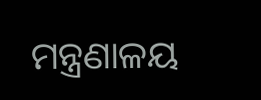ମନ୍ତ୍ରଣାଳୟ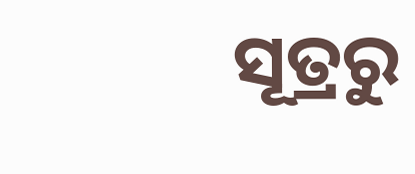ସୂତ୍ରରୁ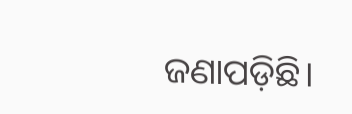ଜଣାପଡ଼ିଛି।